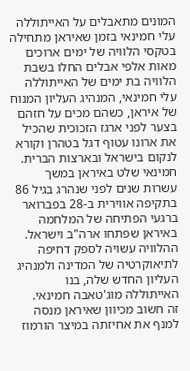המונים מתאבלים על האייתוללה עלי חמינאי בזמן שאיראן מתחילה בטקסי הלוויה של ימים ארוכים
מאות אלפי אבלים החלו בשבת הלוויה בת ימים של האייתוללה עלי חמינאי, המנהיג העליון המנוח של איראן, כשהם מכים על חזהם בצער לפני ארגז הזכוכית שהכיל את ארונו עטוף דגל בטהרן וקורא לנקום בישראל ובארצות הברית.
חמינאי שלט באיראן במשך עשרות שנים לפני שנהרג בגיל 86 בתקיפה אווירית ב-28 בפברואר ברגעי הפתיחה של המלחמה באיראן שפתחו ארה"ב וישראל.
ההלוויה עשויה לספק דחיפה לתיאוקרטיה של המדינה ולמנהיג העליון החדש שלה, בנו האייתוללה מוג'טאבה חמינאי.
זה חשוב מכיוון שאיראן מנסה למנף את אחיזתה במיצר הורמוז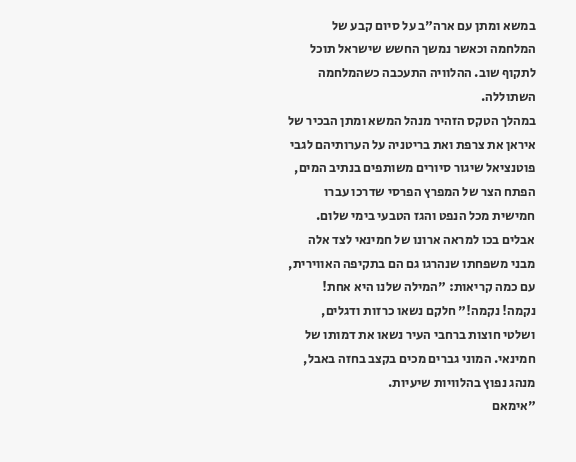במשא ומתן עם ארה"ב על סיום קבע של המלחמה וכאשר נמשך החשש שישראל תוכל לתקוף שוב. ההלוויה התעכבה כשהמלחמה השתוללה.
במהלך הטקס הזהיר מנהל המשא ומתן הבכיר של איראן את צרפת ואת בריטניה על הערותיהם לגבי פוטנציאל שיגור סיורים משותפים בנתיב המים, הפתח הצר של המפרץ הפרסי שדרכו עברו חמישית מכל הנפט והגז הטבעי בימי שלום.
אבלים בכו למראה ארונו של חמינאי לצד אלה מבני משפחתו שנהרגו גם הם בתקיפה האווירית, עם כמה קריאות: "המילה שלנו היא אחת! נקמה! נקמה!" חלקם נשאו כרזות ודגלים, ושלטי חוצות ברחבי העיר נשאו את דמותו של חמינאי. המוני גברים מכים בקצב בחזה באבל, מנהג נפוץ בהלוויות שיעיות.
"אימאם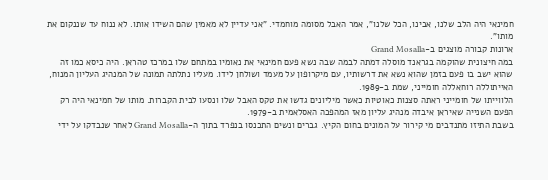חמינאי היה הלב שלנו, אבינו, הכל שלנו", אמר האבל מסומה מוחמדי. "אני עדיין לא מאמין שהם השידו אותו. לא ננוח עד שננקום את מותו".
ארונות קבורה מוצגים ב-Grand Mosalla
במה חיצונית שהוקמה בגראנד מוסלה דמתה לבמה שבה נשא פעם חמינאי את נאומיו במתחם שלו במרכז טהראן. היה כיסא כמו זה שהוא ישב בו פעם בזמן שהוא נשא את דרשותיו, עם מיקרופון על מעמד ושולחן לידו. מעליו נתלתה תמונה של המנהיג העליון המנוח, האייתוללה רוחאללה חומייני, שמת ב-1989.
הלווייתו של חומייני ראתה סצנות כאוטיות כאשר מיליונים גדשו את טקס האבל שלו ונסעו לבית הקברות. מותו של חמינאי היה רק הפעם השנייה שאיראן איבדה מנהיג עליון מאז המהפכה האסלאמית ב-1979.
בשבת התיזו מתנדבים מי קירור על המונים בחום הקיץ. גברים ונשים התכנסו בנפרד בתוך ה-Grand Mosalla לאחר שנבדקו על ידי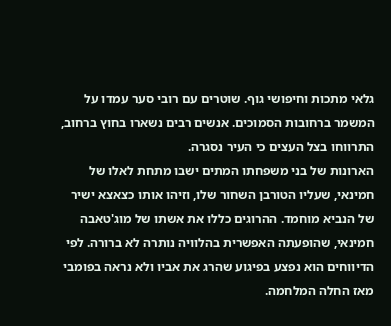גלאי מתכות וחיפושי גוף. שוטרים עם רובי סער עמדו על המשמר ברחובות הסמוכים. אנשים רבים נשארו בחוץ ברחוב, התרווחו בצל העצים כי העיר נסגרה.
הארונות של בני משפחתו המתים ישבו מתחת לאלו של חמינאי, שעליו הטורבן השחור שלו, וזיהו אותו כצאצא ישיר של הנביא מוחמד. ההרוגים כללו את אשתו של מוג'טאבה חמינאי, שהופעתה האפשרית בהלוויה נותרה לא ברורה. לפי הדיווחים הוא נפצע בפיגוע שהרג את אביו ולא נראה בפומבי מאז החלה המלחמה.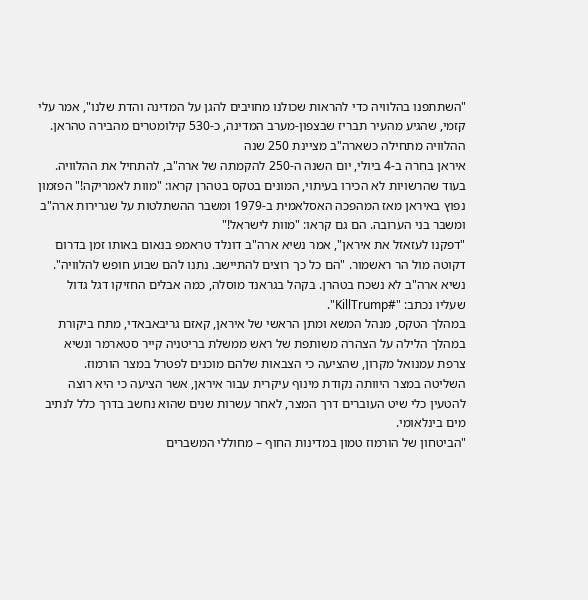"השתתפנו בהלוויה כדי להראות שכולנו מחויבים להגן על המדינה והדת שלנו", אמר עלי קזמי, שהגיע מהעיר תבריז שבצפון-מערב המדינה, כ-530 קילומטרים מהבירה טהראן.
ההלוויה מתחילה כשארה"ב מציינת 250 שנה
איראן בחרה ב-4 ביולי, יום השנה ה-250 להקמתה של ארה"ב, להתחיל את ההלוויה. בעוד שהרשויות לא הכירו בעיתוי, המונים בטקס בטהרן קראו: "מוות לאמריקה!" הפזמון נפוץ באיראן מאז המהפכה האסלאמית ב-1979 ומשבר ההשתלטות על שגרירות ארה"ב ומשבר בני הערובה. הם גם קראו: "מוות לישראל!"
"דפקנו לעזאזל את איראן", אמר נשיא ארה"ב דונלד טראמפ בנאום באותו זמן בדרום דקוטה מול הר ראשמור. "הם כל כך רוצים להתיישב. נתנו להם שבוע חופש להלוויה".
נשיא ארה"ב לא נשכח בטהרן. בקהל בגראנד מוסלה, כמה אבלים החזיקו דגל גדול שעליו נכתב: "#KillTrump".
במהלך הטקס, מנהל המשא ומתן הראשי של איראן, קאזם גריבאבאדי, מתח ביקורת במהלך הלילה על הצהרה משותפת של ראש ממשלת בריטניה קייר סטארמר ונשיא צרפת עמנואל מקרון, שהציעה כי הצבאות שלהם מוכנים לפטרל במצר הורמוז.
השליטה במצר היוותה נקודת מינוף עיקרית עבור איראן, אשר הציעה כי היא רוצה להטעין כלי שיט העוברים דרך המצר, לאחר עשרות שנים שהוא נחשב בדרך כלל לנתיב מים בינלאומי.
"הביטחון של הורמוז טמון במדינות החוף – מחוללי המשברים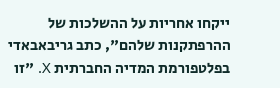ייקחו אחריות על ההשלכות של ההרפתקנות שלהם", כתב גריבאבאדי בפלטפורמת המדיה החברתית X. "זו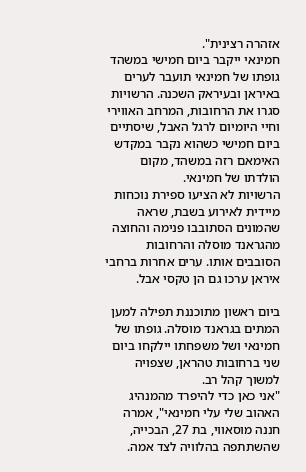אזהרה רצינית".
חמינאי ייקבר ביום חמישי במשהד
גופתו של חמינאי תועבר לערים באיראן ובעיראק השכנה. הרשויות סגרו את הרחובות, המרחב האווירי וחיי היומיום לרגל האבל, שיסתיים ביום חמישי כשהוא נקבר במקדש האימאם רזה במשהד, מקום הולדתו של חמינאי.
הרשויות לא הציעו ספירת נוכחות מיידית לאירוע בשבת, שראה שהמונים הסתובבו פנימה והחוצה מהגראנד מוסלה והרחובות הסובבים אותו. ערים אחרות ברחבי איראן ערכו גם הן טקסי אבל.

ביום ראשון מתוכננת תפילה למען המתים בגראנד מוסלה. גופתו של חמינאי ושל משפחתו יילקחו ביום שני ברחובות טהראן, שצפויה למשוך קהל רב.
"אני כאן כדי להיפרד מהמנהיג האהוב שלי עלי חמינאי", אמרה חננה מוסאווי, בת 27, הבכייה, שהשתתפה בהלוויה לצד אמה.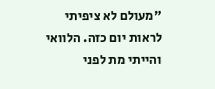"מעולם לא ציפיתי לראות יום כזה. הלוואי והייתי מת לפני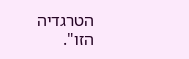הטרגדיה הזו".